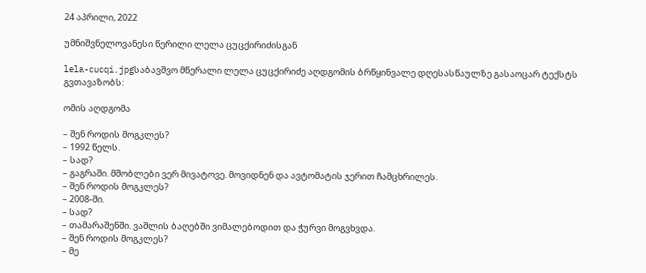24 აპრილი, 2022

უმნიშვნელოვანესი წერილი ლელა ცუცქირიძისგან

lela-cucqi.jpgსაბავშვო მწერალი ლელა ცუცქირიძე აღდგომის ბრწყინვალე დღესასწაულზე გასაოცარ ტექსტს გვთავაზობს:

ომის აღდგომა

– შენ როდის მოგკლეს?
– 1992 წელს.
– სად?
– გაგრაში. მშობლები ვერ მივატოვე. მოვიდნენ და ავტომატის ჯერით ჩამცხრილეს.
– შენ როდის მოგკლეს?
– 2008-ში.
– სად?
– თამარაშენში. ვაშლის ბაღებში ვიმალებოდით და ჭურვი მოგვხვდა.
– შენ როდის მოგკლეს?
– მე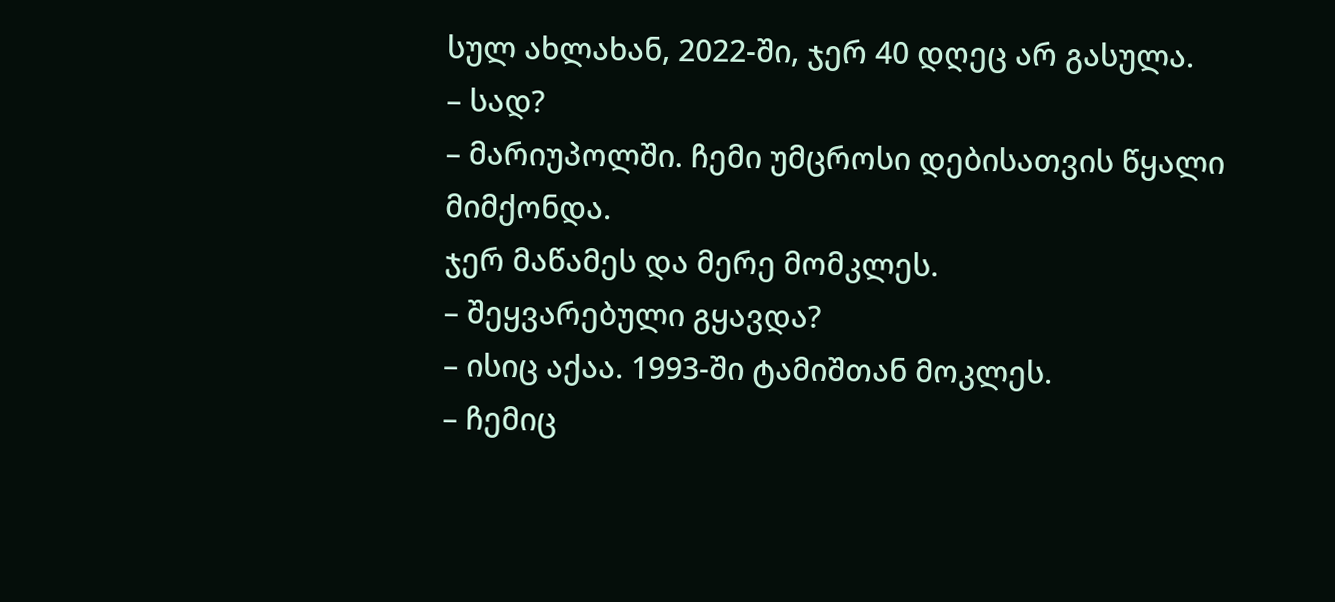სულ ახლახან, 2022-ში, ჯერ 40 დღეც არ გასულა.
– სად?
– მარიუპოლში. ჩემი უმცროსი დებისათვის წყალი მიმქონდა.
ჯერ მაწამეს და მერე მომკლეს.
– შეყვარებული გყავდა?
– ისიც აქაა. 1993-ში ტამიშთან მოკლეს.
– ჩემიც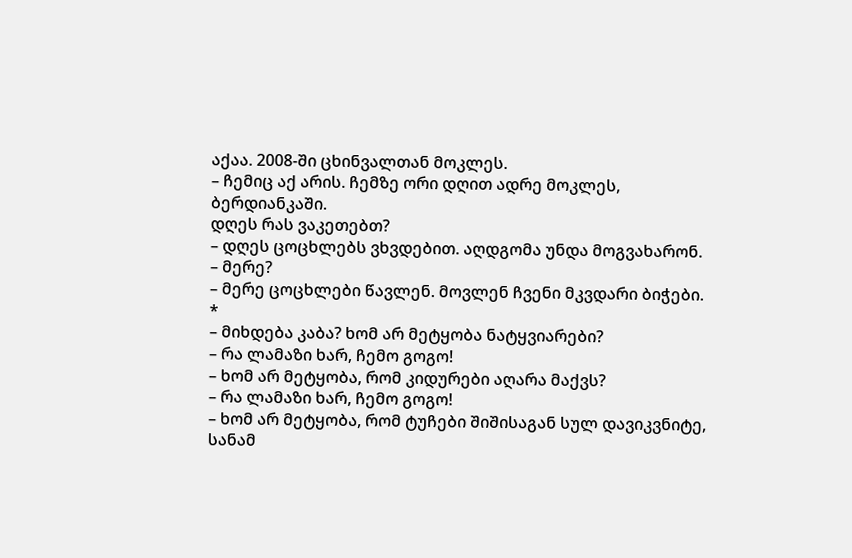აქაა. 2008-ში ცხინვალთან მოკლეს.
– ჩემიც აქ არის. ჩემზე ორი დღით ადრე მოკლეს, ბერდიანკაში.
დღეს რას ვაკეთებთ?
– დღეს ცოცხლებს ვხვდებით. აღდგომა უნდა მოგვახარონ.
– მერე?
– მერე ცოცხლები წავლენ. მოვლენ ჩვენი მკვდარი ბიჭები.
*
– მიხდება კაბა? ხომ არ მეტყობა ნატყვიარები?
– რა ლამაზი ხარ, ჩემო გოგო!
– ხომ არ მეტყობა, რომ კიდურები აღარა მაქვს?
– რა ლამაზი ხარ, ჩემო გოგო!
– ხომ არ მეტყობა, რომ ტუჩები შიშისაგან სულ დავიკვნიტე, სანამ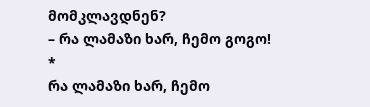მომკლავდნენ?
– რა ლამაზი ხარ, ჩემო გოგო!
*
რა ლამაზი ხარ, ჩემო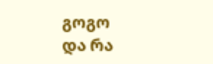გოგო
და რა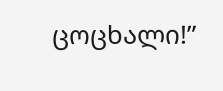ცოცხალი!”